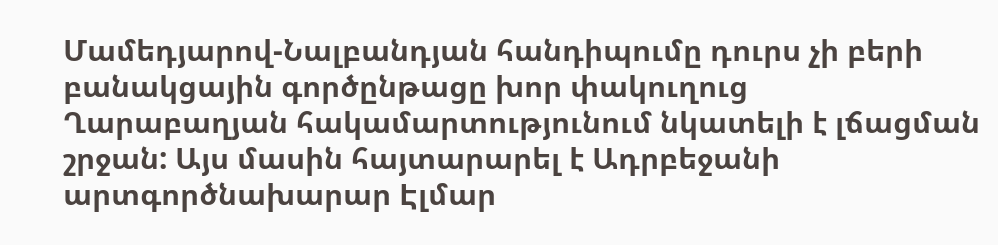Մամեդյարով-Նալբանդյան հանդիպումը դուրս չի բերի բանակցային գործընթացը խոր փակուղուց
Ղարաբաղյան հակամարտությունում նկատելի է լճացման շրջան: Այս մասին հայտարարել է Ադրբեջանի արտգործնախարար Էլմար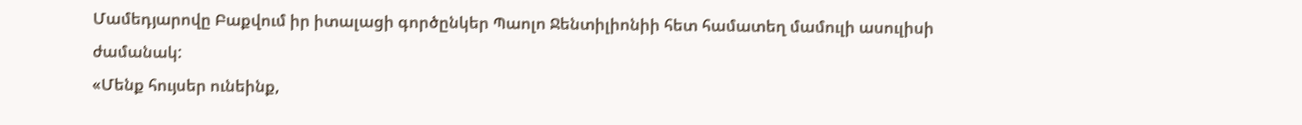Մամեդյարովը Բաքվում իր իտալացի գործընկեր Պաոլո Ջենտիլիոնիի հետ համատեղ մամուլի ասուլիսի ժամանակ:
«Մենք հույսեր ունեինք,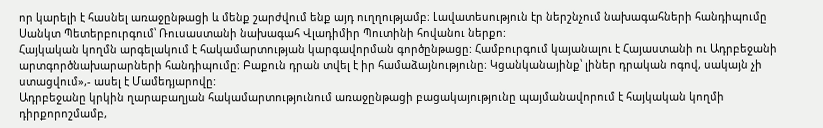որ կարելի է հասնել առաջընթացի և մենք շարժվում ենք այդ ուղղությամբ։ Լավատեսություն էր ներշնչում նախագահների հանդիպումը Սանկտ Պետերբուրգում՝ Ռուսաստանի նախագահ Վլադիմիր Պուտինի հովանու ներքո:
Հայկական կողմն արգելակում է հակամարտության կարգավորման գործընթացը: Համբուրգում կայանալու է Հայաստանի ու Ադրբեջանի արտգործնախարարների հանդիպումը։ Բաքուն դրան տվել է իր համաձայնությունը։ Կցանկանայինք՝ լիներ դրական ոգով, սակայն չի ստացվում»,- ասել է Մամեդյարովը:
Ադրբեջանը կրկին ղարաբաղյան հակամարտությունում առաջընթացի բացակայությունը պայմանավորում է հայկական կողմի դիրքորոշմամբ,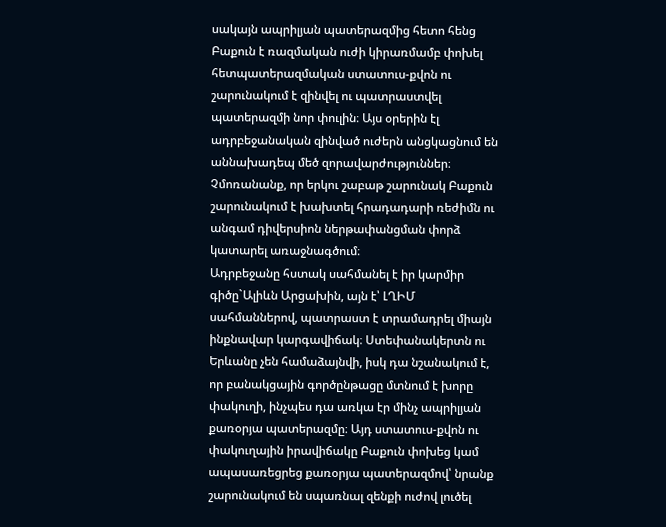սակայն ապրիլյան պատերազմից հետո հենց Բաքուն է ռազմական ուժի կիրառմամբ փոխել հետպատերազմական ստատուս-քվոն ու շարունակում է զինվել ու պատրաստվել պատերազմի նոր փուլին։ Այս օրերին էլ ադրբեջանական զինված ուժերն անցկացնում են աննախադեպ մեծ զորավարժություններ։ Չմոռանանք, որ երկու շաբաթ շարունակ Բաքուն շարունակում է խախտել հրադադարի ռեժիմն ու անգամ դիվերսիոն ներթափանցման փորձ կատարել առաջնագծում։
Ադրբեջանը հստակ սահմանել է իր կարմիր գիծը`Ալիևն Արցախին, այն է՝ ԼՂԻՄ սահմաններով, պատրաստ է տրամադրել միայն ինքնավար կարգավիճակ։ Ստեփանակերտն ու Երևանը չեն համաձայնվի, իսկ դա նշանակում է, որ բանակցային գործընթացը մտնում է խորը փակուղի, ինչպես դա առկա էր մինչ ապրիլյան քառօրյա պատերազմը։ Այդ ստատուս-քվոն ու փակուղային իրավիճակը Բաքուն փոխեց կամ ապասառեցրեց քառօրյա պատերազմով՝ նրանք շարունակում են սպառնալ զենքի ուժով լուծել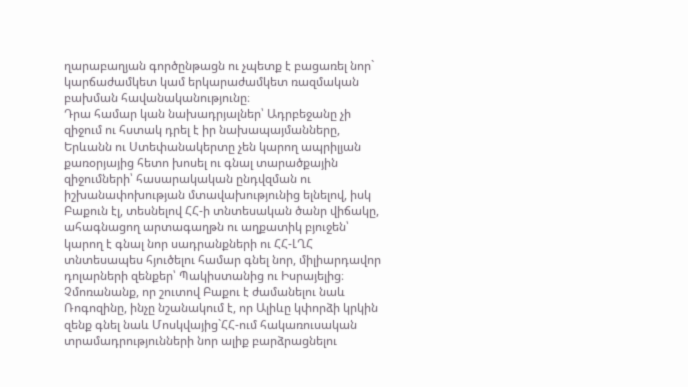ղարաբաղյան գործընթացն ու չպետք է բացառել նոր` կարճաժամկետ կամ երկարաժամկետ ռազմական բախման հավանականությունը։
Դրա համար կան նախադրյալներ՝ Ադրբեջանը չի զիջում ու հստակ դրել է իր նախապայմանները, Երևանն ու Ստեփանակերտը չեն կարող ապրիլյան քառօրյայից հետո խոսել ու գնալ տարածքային զիջումների՝ հասարակական ընդվզման ու իշխանափոխության մտավախությունից ելնելով, իսկ Բաքուն էլ, տեսնելով ՀՀ-ի տնտեսական ծանր վիճակը, ահագնացող արտագաղթն ու աղքատիկ բյուջեն՝ կարող է գնալ նոր սադրանքների ու ՀՀ-ԼՂՀ տնտեսապես հյուծելու համար գնել նոր, միլիարդավոր դոլարների զենքեր՝ Պակիստանից ու Իսրայելից։ Չմոռանանք, որ շուտով Բաքու է ժամանելու նաև Ռոգոզինը, ինչը նշանակում է, որ Ալիևը կփորձի կրկին զենք գնել նաև Մոսկվայից`ՀՀ-ում հակառուսական տրամադրությունների նոր ալիք բարձրացնելու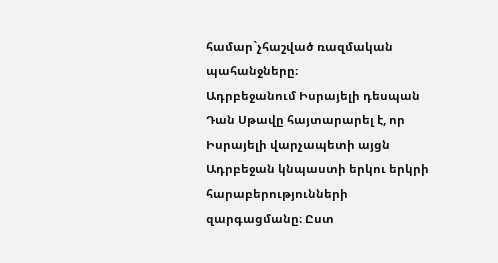համար`չհաշված ռազմական պահանջները։
Ադրբեջանում Իսրայելի դեսպան Դան Սթավը հայտարարել է, որ Իսրայելի վարչապետի այցն Ադրբեջան կնպաստի երկու երկրի հարաբերությունների զարգացմանը։ Ըստ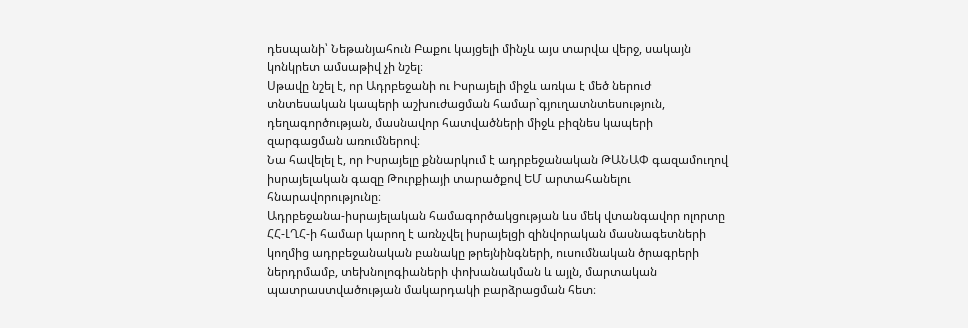դեսպանի՝ Նեթանյահուն Բաքու կայցելի մինչև այս տարվա վերջ, սակայն կոնկրետ ամսաթիվ չի նշել։
Սթավը նշել է, որ Ադրբեջանի ու Իսրայելի միջև առկա է մեծ ներուժ տնտեսական կապերի աշխուժացման համար`գյուղատնտեսություն, դեղագործության, մասնավոր հատվածների միջև բիզնես կապերի զարգացման առումներով։
Նա հավելել է, որ Իսրայելը քննարկում է ադրբեջանական ԹԱՆԱՓ գազամուղով իսրայելական գազը Թուրքիայի տարածքով ԵՄ արտահանելու հնարավորությունը։
Ադրբեջանա-իսրայելական համագործակցության ևս մեկ վտանգավոր ոլորտը ՀՀ-ԼՂՀ-ի համար կարող է առնչվել իսրայելցի զինվորական մասնագետների կողմից ադրբեջանական բանակը թրեյնինգների, ուսումնական ծրագրերի ներդրմամբ, տեխնոլոգիաների փոխանակման և այլն, մարտական պատրաստվածության մակարդակի բարձրացման հետ։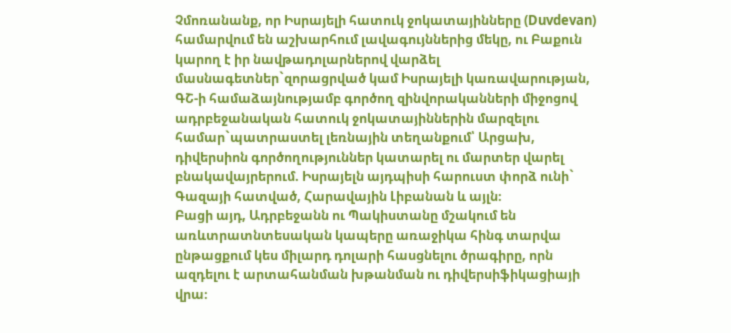Չմոռանանք, որ Իսրայելի հատուկ ջոկատայինները (Duvdevan) համարվում են աշխարհում լավագույններից մեկը, ու Բաքուն կարող է իր նավթադոլարներով վարձել մասնագետներ`զորացրված կամ Իսրայելի կառավարության, ԳՇ-ի համաձայնությամբ գործող զինվորականների միջոցով ադրբեջանական հատուկ ջոկատայիններին մարզելու համար`պատրաստել լեռնային տեղանքում՝ Արցախ, դիվերսիոն գործողություններ կատարել ու մարտեր վարել բնակավայրերում. Իսրայելն այդպիսի հարուստ փորձ ունի` Գազայի հատված, Հարավային Լիբանան և այլն։
Բացի այդ, Ադրբեջանն ու Պակիստանը մշակում են առևտրատնտեսական կապերը առաջիկա հինգ տարվա ընթացքում կես միլարդ դոլարի հասցնելու ծրագիրը, որն ազդելու է արտահանման խթանման ու դիվերսիֆիկացիայի վրա։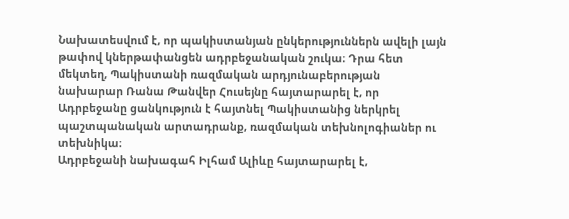Նախատեսվում է, որ պակիստանյան ընկերություններն ավելի լայն թափով կներթափանցեն ադրբեջանական շուկա։ Դրա հետ մեկտեղ, Պակիստանի ռազմական արդյունաբերության նախարար Ռանա Թանվեր Հուսեյնը հայտարարել է, որ Ադրբեջանը ցանկություն է հայտնել Պակիստանից ներկրել պաշտպանական արտադրանք, ռազմական տեխնոլոգիաներ ու տեխնիկա։
Ադրբեջանի նախագահ Իլհամ Ալիևը հայտարարել է,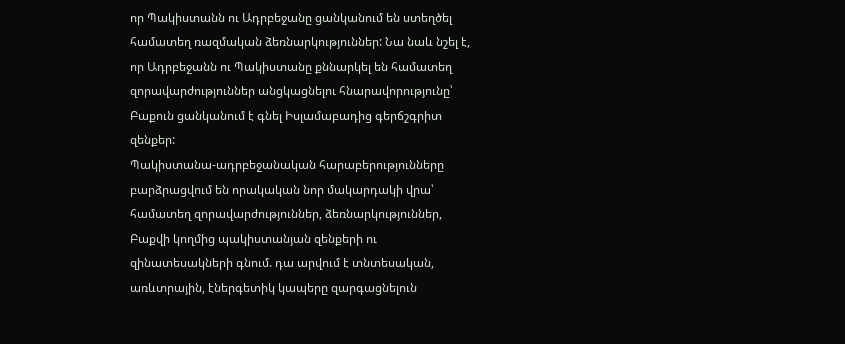որ Պակիստանն ու Ադրբեջանը ցանկանում են ստեղծել համատեղ ռազմական ձեռնարկություններ: Նա նաև նշել է, որ Ադրբեջանն ու Պակիստանը քննարկել են համատեղ զորավարժություններ անցկացնելու հնարավորությունը՝ Բաքուն ցանկանում է գնել Իսլամաբադից գերճշգրիտ զենքեր:
Պակիստանա-ադրբեջանական հարաբերությունները բարձրացվում են որակական նոր մակարդակի վրա՝ համատեղ զորավարժություններ, ձեռնարկություններ, Բաքվի կողմից պակիստանյան զենքերի ու զինատեսակների գնում. դա արվում է տնտեսական, առևտրային, էներգետիկ կապերը զարգացնելուն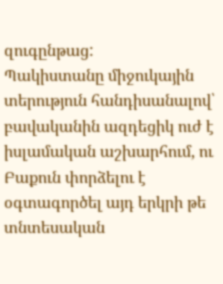զուգընթաց:
Պակիստանը միջուկային տերություն հանդիսանալով՝ բավականին ազդեցիկ ուժ է իսլամական աշխարհում, ու Բաքուն փորձելու է օգտագործել այդ երկրի թե տնտեսական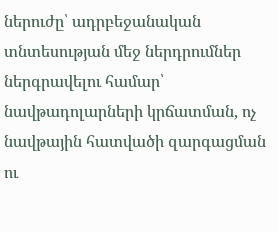ներուժը՝ ադրբեջանական տնտեսության մեջ ներդրումներ ներգրավելու համար՝ նավթադոլարների կրճատման, ոչ նավթային հատվածի զարգացման ու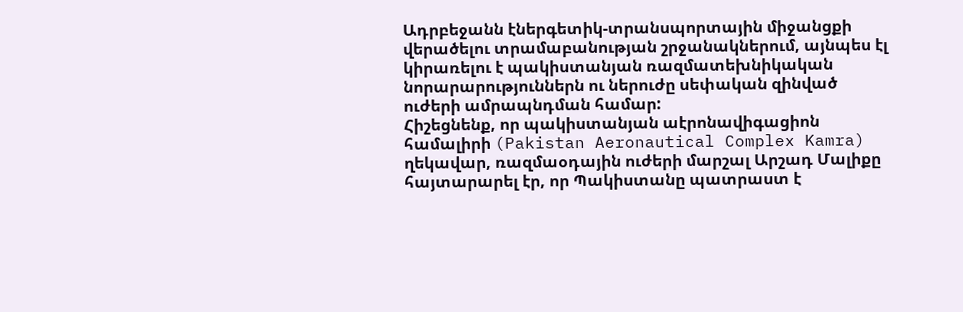Ադրբեջանն էներգետիկ-տրանսպորտային միջանցքի վերածելու տրամաբանության շրջանակներում, այնպես էլ կիրառելու է պակիստանյան ռազմատեխնիկական նորարարություններն ու ներուժը սեփական զինված ուժերի ամրապնդման համար:
Հիշեցնենք, որ պակիստանյան աէրոնավիգացիոն համալիրի (Pakistan Aeronautical Complex Kamra) ղեկավար, ռազմաօդային ուժերի մարշալ Արշադ Մալիքը հայտարարել էր, որ Պակիստանը պատրաստ է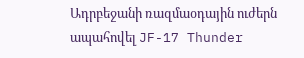Ադրբեջանի ռազմաօդային ուժերն ապահովել JF-17 Thunder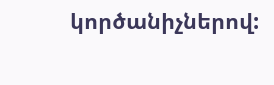կործանիչներով: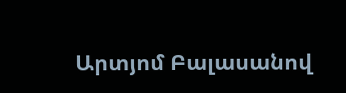Արտյոմ Բալասանով